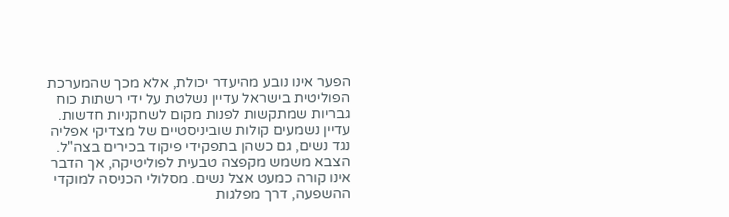הפער אינו נובע מהיעדר יכולת, אלא מכך שהמערכת הפוליטית בישראל עדיין נשלטת על ידי רשתות כוח גבריות שמתקשות לפנות מקום לשחקניות חדשות. עדיין נשמעים קולות שוביניסטיים של מצדיקי אפליה נגד נשים, גם כשהן בתפקידי פיקוד בכירים בצה"ל. הצבא משמש מקפצה טבעית לפוליטיקה, אך הדבר אינו קורה כמעט אצל נשים. מסלולי הכניסה למוקדי ההשפעה, דרך מפלגות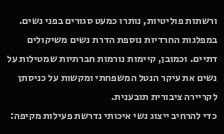ורשתות פוליטיות, נותרו כמעט סגורים בפני נשים. במפלגות החרדיות נוספת הדרת נשים משיקולים דתיים. וכמובן, קיימות נורמות חברתיות שמטילות על נשים את עיקר הנטל המשפחתי ומקשות על כניסתן לקריירה ציבורית תובענית.
כדי להרחיב ייצוג נשי איכותי נדרשת פעילות מקיפה: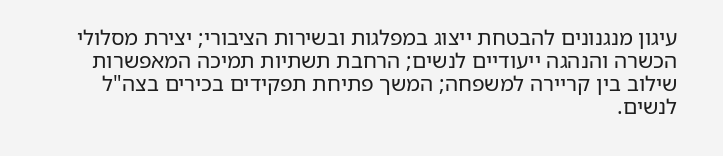עיגון מנגנונים להבטחת ייצוג במפלגות ובשירות הציבורי; יצירת מסלולי הכשרה והנהגה ייעודיים לנשים; הרחבת תשתיות תמיכה המאפשרות שילוב בין קריירה למשפחה; המשך פתיחת תפקידים בכירים בצה"ל לנשים.